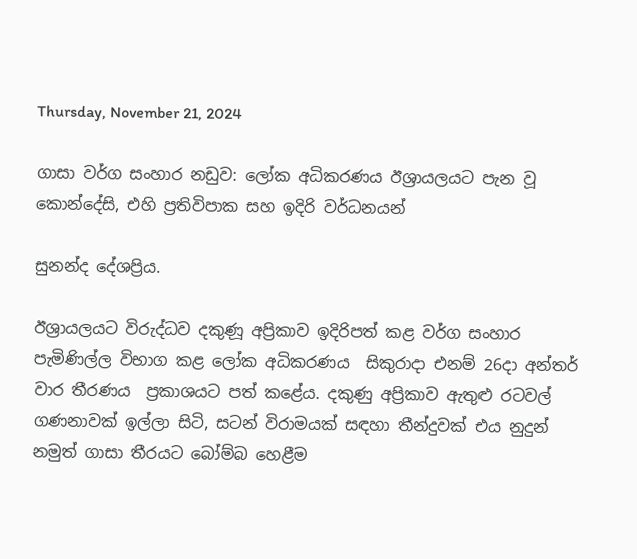Thursday, November 21, 2024

ගාසා වර්ග සංහාර නඩුව: ලෝක අධිකරණය ඊශ්‍රායලයට පැන වූ කොන්දේසි, එහි ප්‍රතිවිපාක සහ ඉදිරි වර්ධනයන්

සුනන්ද දේශප්‍රිය.

ඊශ්‍රායලයට විරුද්ධව දකුණූ අප්‍රිකාව ඉදිරිපත් කළ වර්ග සංහාර පැමිණිල්ල විභාග කළ ලෝක අධිකරණය  සිකුරාදා එනම් 26දා අන්තර් වාර තීරණය  ප්‍රකාශයට පත් කළේය. දකුණු අප්‍රිකාව ඇතුළු රටවල් ගණනාවක් ඉල්ලා සිටි, සටන් විරාමයක් සඳහා තීන්දුවක් එය නුදුන් නමුත් ගාසා තීරයට බෝම්බ හෙළීම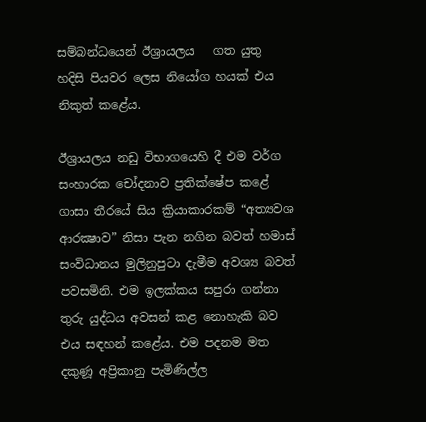සම්බන්ධයෙන් ඊශ්‍රායලය   ගත යුතු හදිසි පියවර ලෙස නියෝග හයක් එය නිකුත් කළේය.

ඊශ්‍රායලය නඩු විභාගයෙහි දී එම වර්ග සංහාරක චෝදනාව ප්‍රතික්ෂේප කළේ ගාසා තීරයේ සිය ක්‍රියාකාරකම් “අත්‍යවශ ආරක්‍ෂාව” නිසා පැන නගින බවත් හමාස් සංවිධානය මුලිනුපුටා දැමීම අවශ්‍ය බවත් පවසමිනි. එම ඉලක්කය සපුරා ගන්නා තුරු යුද්ධය අවසන් කළ නොහැකි බව එය සඳහන් කළේය. එම පදනම මත දකුණූ අප්‍රිකානු පැමිණිල්ල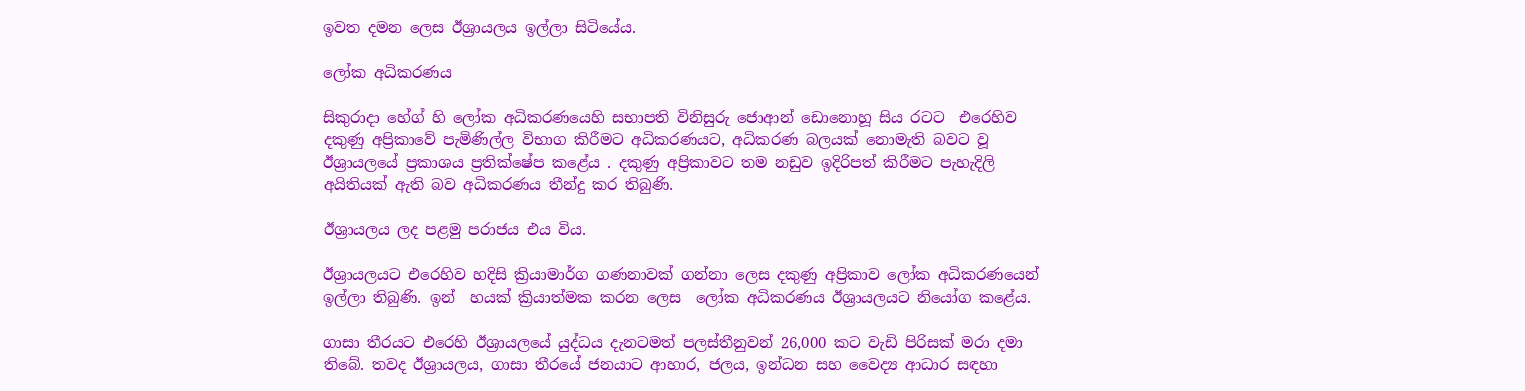ඉවත දමන ලෙස ඊශ්‍රායලය ඉල්ලා සිටියේය.

ලෝක අධිකරණය

සිකුරාදා හේග් හි ලෝක අධිකරණයෙහි සභාපති විනිසුරු ජොආන් ඩොනොහූ සිය රටට  එරෙහිව දකුණු අප්‍රිකාවේ පැමිණිල්ල විභාග කිරීමට අධිකරණයට, අධිකරණ බලයක් නොමැති බවට වූ ඊශ්‍රායලයේ ප්‍රකාශය ප්‍රතික්ෂේප කළේය . දකුණු අප්‍රිකාවට තම නඩුව ඉදිරිපත් කිරීමට පැහැදිලි අයිතියක් ඇති බව අධිකරණය තීන්දු කර තිබුණි.

ඊශ්‍රායලය ලද පළමු පරාජය එය විය.

ඊශ්‍රායලයට එරෙහිව හදිසි ක්‍රියාමාර්ග ගණනාවක් ගන්නා ලෙස දකුණු අප්‍රිකාව ලෝක අධිකරණයෙන් ඉල්ලා තිබුණි. ඉන්  හයක් ක්‍රියාත්මක කරන ලෙස  ලෝක අධිකරණය ඊශ්‍රායලයට නියෝග කළේය.

ගාසා තීරයට එරෙහි ඊශ්‍රායලයේ යුද්ධය දැනටමත් පලස්තීනුවන් 26,000 කට වැඩි පිරිසක් මරා දමා  තිබේ. තවද ඊශ්‍රායලය, ගාසා තීරයේ ජනයාට ආහාර, ජලය, ඉන්ධන සහ වෛද්‍ය ආධාර සඳහා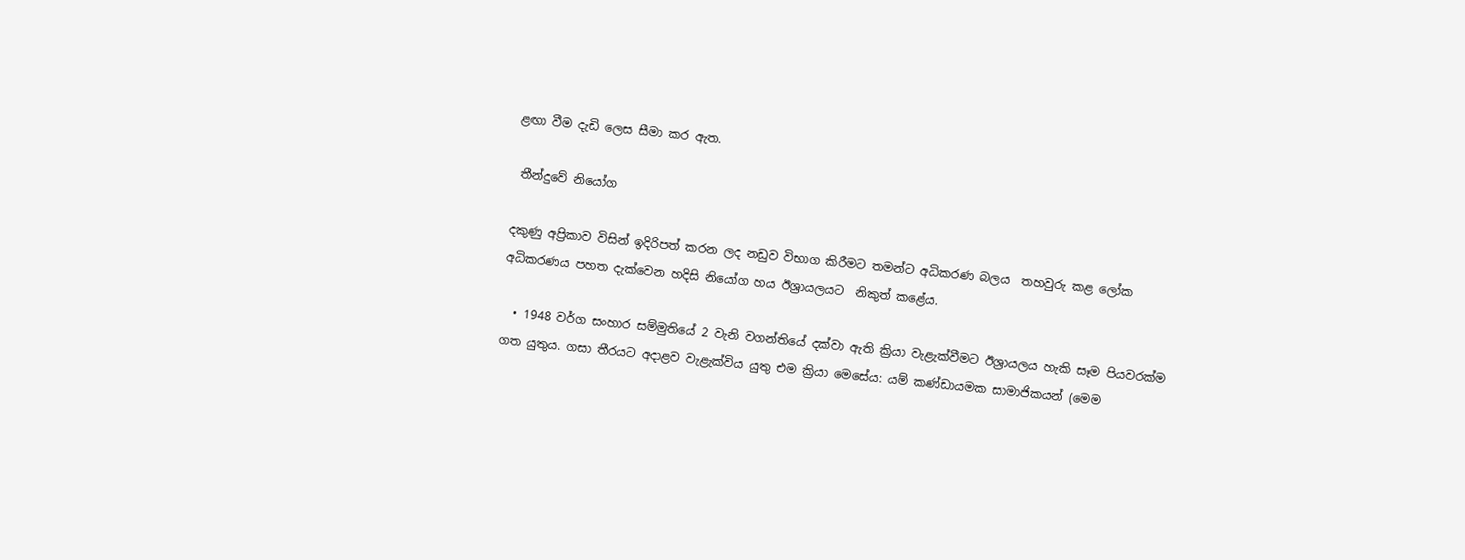ළඟා වීම දැඩි ලෙස සීමා කර ඇත.

 තීන්දුවේ නියෝග

දකුණු අප්‍රිකාව විසින් ඉදිරිපත් කරන ලද නඩුව විභාග කිරීමට තමන්ට අධිකරණ බලය  තහවුරු කළ ලෝක අධිකරණය පහත දැක්වෙන හදිසි නියෝග හය ඊශ්‍රායලයට  නිකුත් කළේය.

  • 1948 වර්ග සංහාර සම්මුතියේ 2 වැනි වගන්තියේ දක්වා ඇති ක්‍රියා වැළැක්වීමට ඊශ්‍රායලය හැකි සෑම පියවරක්ම ගත යුතුය. ගසා තීරයට අදාළව වැළැක්විය යුතු එම ක්‍රියා මෙසේය: යම් කණ්ඩායමක සාමාජිකයන් (මෙම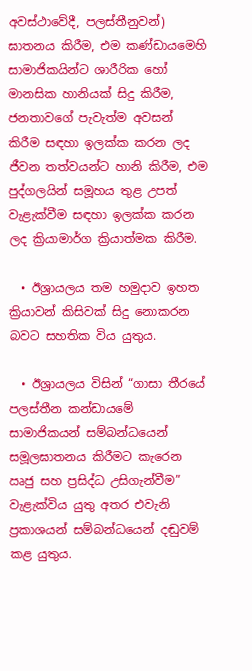අවස්ථාවේදී, පලස්තීනුවන්) ඝාතනය කිරීම, එම කණ්ඩායමෙහි සාමාජිකයින්ට ශාරීරික හෝ මානසික හානියක් සිදු කිරීම, ජනතාවගේ පැවැත්ම අවසන් කිරීම සඳහා ඉලක්ක කරන ලද ජීවන තත්වයන්ට හානි කිරීම, එම පුද්ගලයින් සමූහය තුළ උපත් වැළැක්වීම සඳහා ඉලක්ක කරන ලද ක්‍රියාමාර්ග ක්‍රියාත්මක කිරීම.

  • ඊශ්‍රායලය තම හමුදාව ඉහත ක්‍රියාවන් කිසිවක් සිදු නොකරන බවට සහතික විය යුතුය.

  • ඊශ්‍රායලය විසින් “ගාසා තීරයේ පලස්තීන කන්ඩායමේ සාමාජිකයන් සම්බන්ධයෙන් සමූලඝාතනය කිරීමට කැරෙන  ඍජු සහ ප්‍රසිද්ධ උසිගැන්වීම” වැළැක්විය යුතු අතර එවැනි ප්‍රකාශයන් සම්බන්ධයෙන් දඬුවම් කළ යුතුය.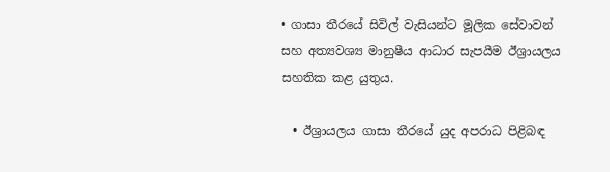• ගාසා තීරයේ සිවිල් වැසියන්ට මූලික සේවාවන් සහ අත්‍යවශ්‍ය මානුෂීය ආධාර සැපයීම ඊශ්‍රායලය සහතික කළ යුතුය.

  • ඊශ්‍රායලය ගාසා තීරයේ යුද අපරාධ පිළිබඳ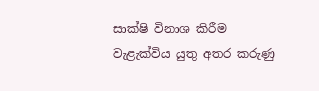සාක්ෂි විනාශ කිරීම වැළැක්විය යුතු අතර කරුණු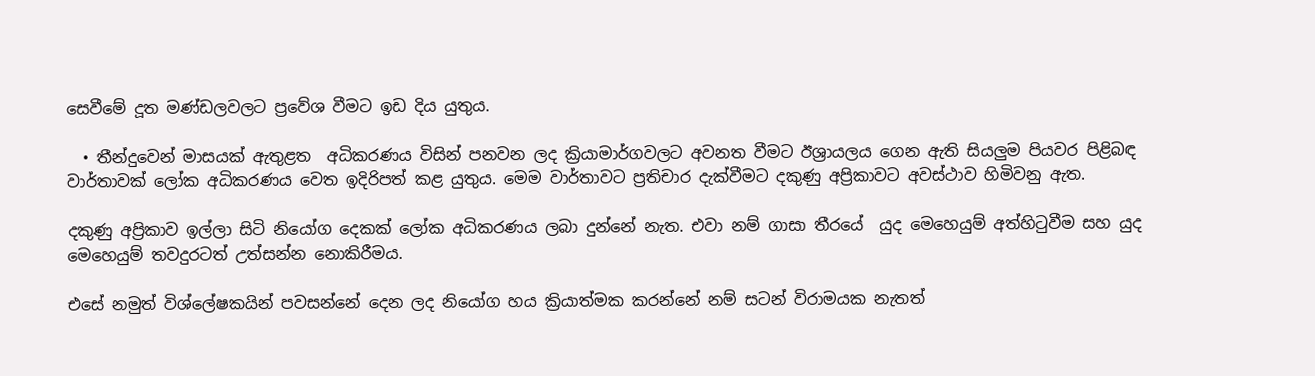සෙවීමේ දූත මණ්ඩලවලට ප්‍රවේශ වීමට ඉඩ දිය යුතුය.

  • තීන්දුවෙන් මාසයක් ඇතුළත  අධිකරණය විසින් පනවන ලද ක්‍රියාමාර්ගවලට අවනත වීමට ඊශ්‍රායලය ගෙන ඇති සියලුම පියවර පිළිබඳ වාර්තාවක් ලෝක අධිකරණය වෙත ඉදිරිපත් කළ යුතුය. මෙම වාර්තාවට ප්‍රතිචාර දැක්වීමට දකුණු අප්‍රිකාවට අවස්ථාව හිමිවනු ඇත.

දකුණු අප්‍රිකාව ඉල්ලා සිටි නියෝග දෙකක් ලෝක අධිකරණය ලබා දුන්නේ නැත. එවා නම් ගාසා තීරයේ  යුද මෙහෙයුම් අත්හිටුවීම සහ යුද මෙහෙයුම් තවදුරටත් උත්සන්න නොකිරීමය.

එසේ නමුත් විශ්ලේෂකයින් පවසන්නේ දෙන ලද නියෝග හය ක්‍රියාත්මක කරන්නේ නම් සටන් විරාමයක නැතත්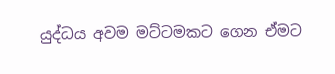යුද්ධය අවම මට්ටමකට ගෙන ඒමට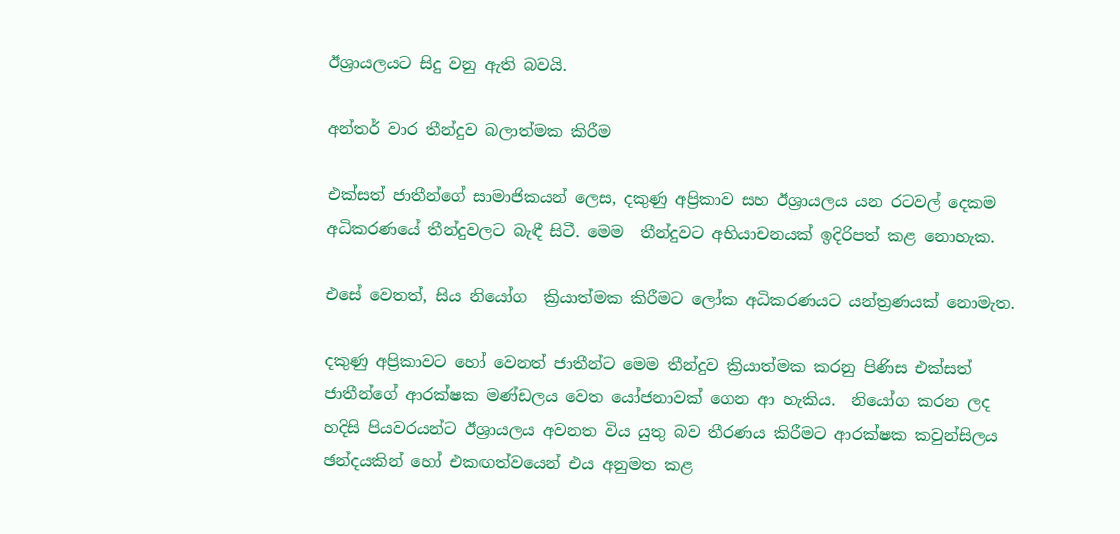ඊශ්‍රායලයට සිදු වනු ඇති බවයි.

අන්තර් වාර තීන්දුව බලාත්මක කිරීම

එක්සත් ජාතීන්ගේ සාමාජිකයන් ලෙස, දකුණු අප්‍රිකාව සහ ඊශ්‍රායලය යන රටවල් දෙකම අධිකරණයේ තීන්දුවලට බැඳී සිටී. මෙම  තීන්දුවට අභියාචනයක් ඉදිරිපත් කළ නොහැක.

එසේ වෙතත්, සිය නියෝග  ක්‍රියාත්මක කිරීමට ලෝක අධිකරණයට යන්ත්‍රණයක් නොමැත.

දකුණු අප්‍රිකාවට හෝ වෙනත් ජාතීන්ට මෙම තීන්දුව ක්‍රියාත්මක කරනු පිණිස එක්සත් ජාතීන්ගේ ආරක්ෂක මණ්ඩලය වෙත යෝජනාවක් ගෙන ආ හැකිය.  නියෝග කරන ලද හදිසි පියවරයන්ට ඊශ්‍රායලය අවනත විය යුතු බව තීරණය කිරීමට ආරක්ෂක කවුන්සිලය ඡන්දයකින් හෝ එකඟත්වයෙන් එය අනුමත කළ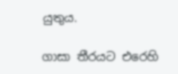යුතුය.

ගාසා තීරයට එරෙහි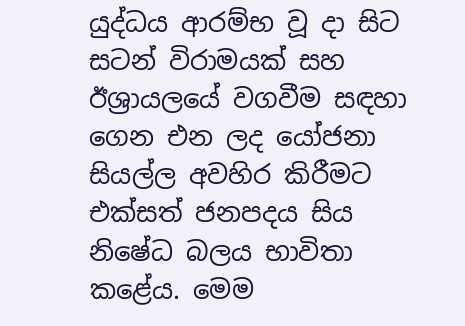යුද්ධය ආරම්භ වූ දා සිට  සටන් විරාමයක් සහ  ඊශ්‍රායලයේ වගවීම සඳහා ගෙන එන ලද යෝජනා සියල්ල අවහිර කිරීමට එක්සත් ජනපදය සිය නිෂේධ බලය භාවිතා කළේය. මෙම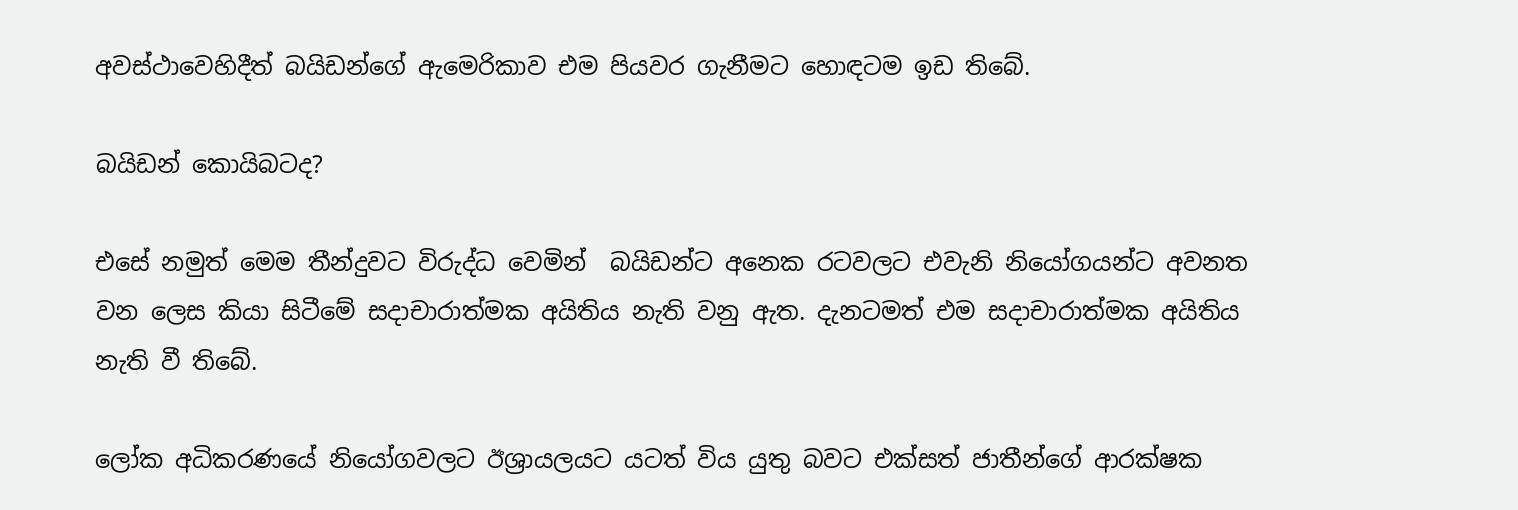අවස්ථාවෙහිදීත් බයිඩන්ගේ ඇමෙරිකාව එම පියවර ගැනීමට හොඳටම ඉඩ තිබේ.

බයිඩන් කොයිබටද?

එසේ නමුත් මෙම තීන්දුවට විරුද්ධ වෙමින්  බයිඩන්ට අනෙක රටවලට එවැනි නියෝගයන්ට අවනත වන ලෙස කියා සිටීමේ සදාචාරාත්මක අයිතිය නැති වනු ඇත. දැනටමත් එම සදාචාරාත්මක අයිතිය  නැති වී තිබේ.

ලෝක අධිකරණයේ නියෝගවලට ඊශ්‍රායලයට යටත් විය යුතු බවට එක්සත් ජාතීන්ගේ ආරක්ෂක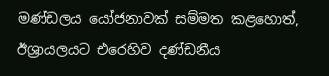මණ්ඩලය යෝජනාවක් සම්මත කළහොත්, ඊශ්‍රායලයට එරෙහිව දණ්ඩනීය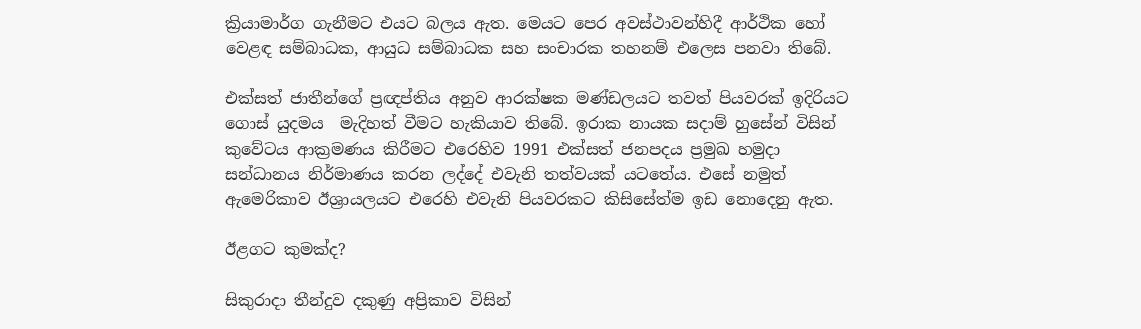ක්‍රියාමාර්ග ගැනීමට එයට බලය ඇත. මෙයට පෙර අවස්ථාවන්හිදී ආර්ථික හෝ වෙළඳ සම්බාධක, ආයුධ සම්බාධක සහ සංචාරක තහනම් එලෙස පනවා තිබේ.

එක්සත් ජාතීන්ගේ ප්‍රඥප්තිය අනුව ආරක්ෂක මණ්ඩලයට තවත් පියවරක් ඉදිරියට ගොස් යුදමය  මැදිහත් වීමට හැකියාව තිබේ. ඉරාක නායක සදාම් හුසේන් විසින් කුවේටය ආක්‍රමණය කිරීමට එරෙහිව 1991 එක්සත් ජනපදය ප්‍රමුඛ හමුදා සන්ධානය නිර්මාණය කරන ලද්දේ එවැනි තත්වයක් යටතේය. එසේ නමුත් ඇමෙරිකාව ඊශ්‍රායලයට එරෙහි එවැනි පියවරකට කිසිසේත්ම ඉඩ නොදෙනු ඇත.

ඊළගට කුමක්ද?

සිකුරාදා තීන්දුව දකුණු අප්‍රිකාව විසින්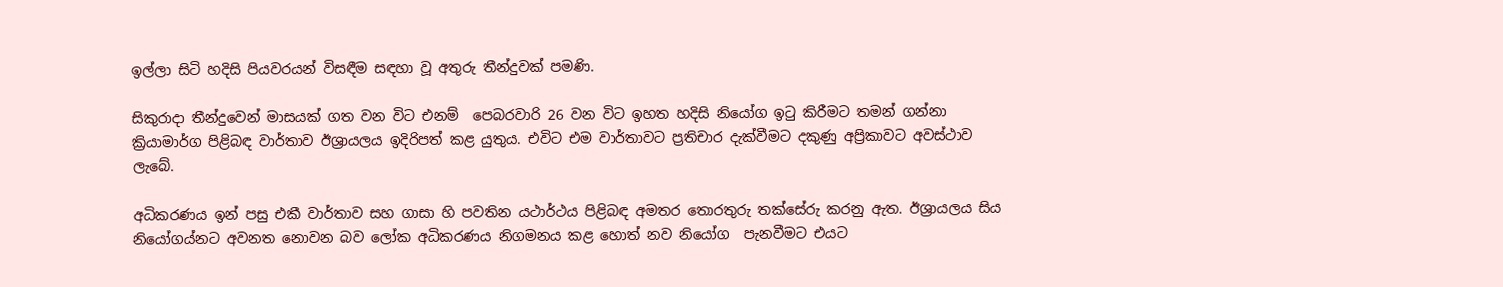ඉල්ලා සිටි හදිසි පියවරයන් විසඳීම සඳහා වූ අතුරු තීන්දුවක් පමණි.

සිකුරාදා තීන්දුවෙන් මාසයක් ගත වන විට එනම්  පෙබරවාරි 26 වන විට ඉහත හදිසි නියෝග ඉටු කිරීමට තමන් ගන්නා ක්‍රියාමාර්ග පිළිබඳ වාර්තාව ඊශ්‍රායලය ඉදිරිපත් කළ යුතුය. එවිට එම වාර්තාවට ප්‍රතිචාර දැක්වීමට දකුණු අප්‍රිකාවට අවස්ථාව ලැබේ.

අධිකරණය ඉන් පසු එකී වාර්තාව සහ ගාසා හි පවතින යථාර්ථය පිළිබඳ අමතර තොරතුරු තක්සේරු කරනු ඇත. ඊශ්‍රායලය සිය නියෝගය්නට අවනත නොවන බව ලෝක අධිකරණය නිගමනය කළ හොත් නව නියෝග  පැනවීමට එයට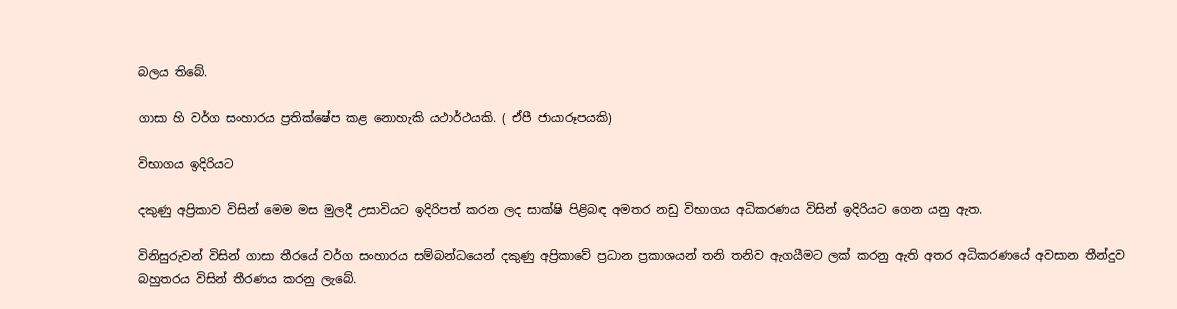බලය තිබේ.

ගාසා හි වර්ග සංහාරය ප්‍රතික්ෂේප කළ නොහැකි යථාර්ථයකි. ( ඒපී ජායාරූපයකි)

විභාගය ඉදිරියට

දකුණු අප්‍රිකාව විසින් මෙම මස මුලදී උසාවියට ඉදිරිපත් කරන ලද සාක්ෂි පිළිබඳ අමතර නඩු විභාගය අධිකරණය විසින් ඉදිරියට ගෙන යනු ඇත.

විනිසුරුවන් විසින් ගාසා තීරයේ වර්ග සංහාරය සම්බන්ධයෙන් දකුණු අප්‍රිකාවේ ප්‍රධාන ප්‍රකාශයන් තනි තනිව ඇගයීමට ලක් කරනු ඇති අතර අධිකරණයේ අවසාන තීන්දුව බහුතරය විසින් තීරණය කරනු ලැබේ.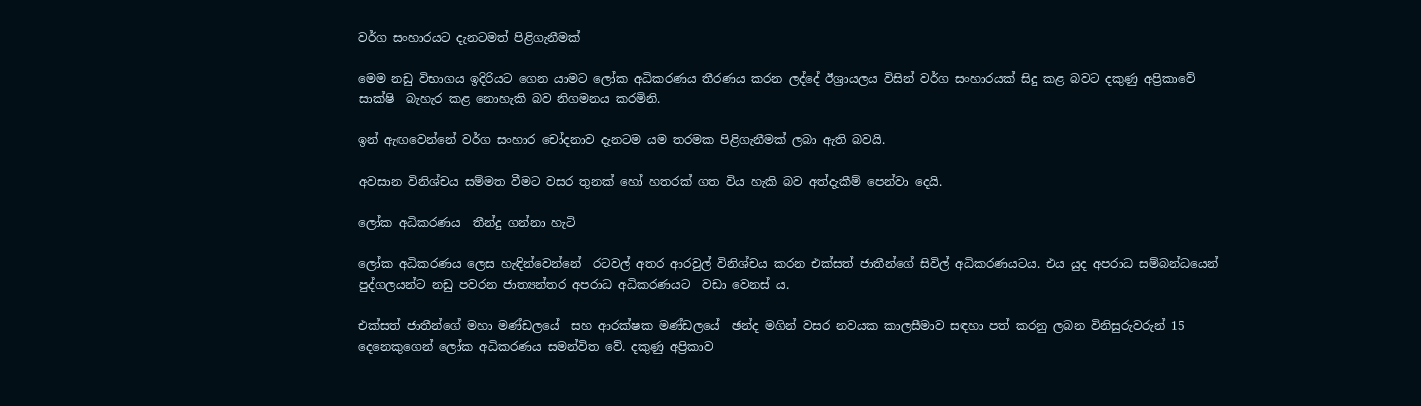වර්ග සංහාරයට දැනටමත් පිළිගැනීමක්

මෙම නඩු විභාගය ඉදිරියට ගෙන යාමට ලෝක අධිකරණය තීරණය කරන ලද්දේ ඊශ්‍රායලය විසින් වර්ග සංහාරයක් සිදු කළ බවට දකුණු අප්‍රිකාවේ සාක්ෂි  බැහැර කළ නොහැකි බව නිගමනය කරමිනි.

ඉන් ඇඟවෙන්නේ වර්ග සංහාර චෝදනාව දැනටම යම තරමක පිළිගැනීමක් ලබා ඇති බවයි.

අවසාන විනිශ්චය සම්මත වීමට වසර තුනක් හෝ හතරක් ගත විය හැකි බව අත්දැකීම් පෙන්වා දෙයි.

ලෝක අධිකරණය  තීන්දු ගන්නා හැටි

ලෝක අධිකරණය ලෙස හැඳින්වෙන්නේ  රටවල් අතර ආරවුල් විනිශ්චය කරන එක්සත් ජාතීන්ගේ සිවිල් අධිකරණයටය. එය යුද අපරාධ සම්බන්ධයෙන් පුද්ගලයන්ට නඩු පවරන ජාත්‍යන්තර අපරාධ අධිකරණයට  වඩා වෙනස් ය.

එක්සත් ජාතීන්ගේ මහා මණ්ඩලයේ  සහ ආරක්ෂක මණ්ඩලයේ  ඡන්ද මගින් වසර නවයක කාලසීමාව සඳහා පත් කරනු ලබන විනිසුරුවරුන් 15 දෙනෙකුගෙන් ලෝක අධිකරණය සමන්විත වේ. දකුණු අප්‍රිකාව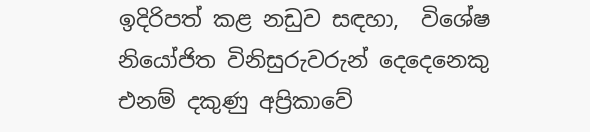ඉදිරිපත් කළ නඩුව සඳහා,  විශේෂ නියෝජිත විනිසුරුවරුන් දෙදෙනෙකු  එනම් දකුණු අප්‍රිකාවේ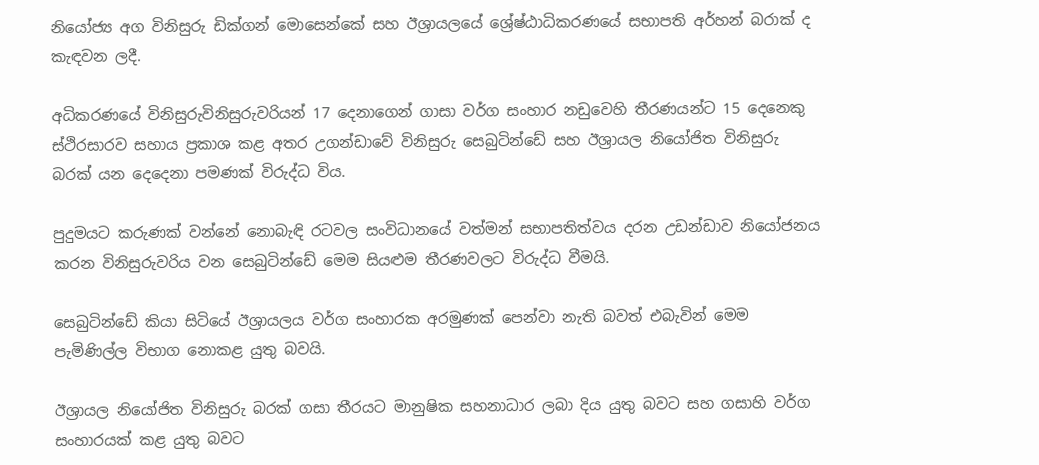නියෝජ්‍ය අග විනිසුරු ඩික්ගන් මොසෙන්කේ සහ ඊශ්‍රායලයේ ශ්‍රේෂ්ඨාධිකරණයේ සභාපති අර්හන් බරාක් ද කැඳවන ලදී.

අධිකරණයේ විනිසුරුවිනිසුරුවරියන් 17 දෙනාගෙන් ගාසා වර්ග සංහාර නඩුවෙහි තීරණයන්ට 15 දෙනෙකු ස්ථිරසාරව සහාය ප්‍රකාශ කළ අතර උගන්ඩාවේ විනිසුරු සෙබුටින්ඩේ සහ ඊශ්‍රායල නියෝජිත විනිසුරු බරක් යන දෙදෙනා පමණක් විරුද්ධ විය.

පුදුමයට කරුණක් වන්නේ නොබැඳි රටවල සංවිධානයේ වත්මන් සභාපතිත්වය දරන උඩන්ඩාව නියෝජනය කරන විනිසුරුවරිය වන සෙබුටින්ඩේ මෙම සියළුම තීරණවලට විරුද්ධ වීමයි.

සෙබුටින්ඩේ කියා සිටියේ ඊශ්‍රායලය වර්ග සංහාරක අරමුණක් පෙන්වා නැති බවත් එබැවින් මෙම පැමිණිල්ල විභාග නොකළ යුතු බවයි.

ඊශ්‍රායල නියෝජිත විනිසුරු බරක් ගසා තීරයට මානුෂික සහනාධාර ලබා දිය යුතු බවට සහ ගසාහි වර්ග සංහාරයක් කළ යුතු බවට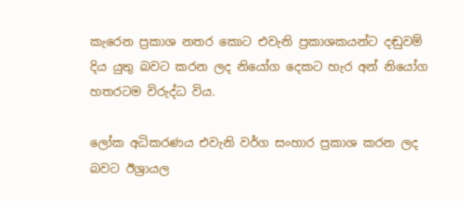කැරෙන ප්‍රකාශ නතර කොට එවැනි ප්‍රකාශකයන්ට දඬුවම් දිය යුතු බවට කරන ලද නියෝග දෙකට හැර අන් නියෝග හතරටම විරුද්ධ විය.

ලෝක අධිකරණය එවැනි වර්ග සංහාර ප්‍රකාශ කරන ලද බවට ඊශ්‍රායල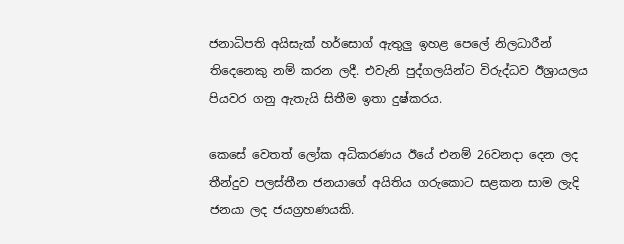ජනාධිපති අයිසැක් හර්සොග් ඇතුලු ඉහළ පෙලේ නිලධාරීන් තිදෙනෙකු නම් කරන ලදී. එවැනි පුද්ගලයින්ට විරුද්ධව ඊශ්‍රායලය පියවර ගනු ඇතැයි සිතීම ඉතා දුෂ්කරය.

කෙසේ වෙතත් ලෝක අධිකරණය ඊයේ එනම් 26වනදා දෙන ලද තීන්දුව පලස්තීන ජනයාගේ අයිතිය ගරුකොට සළකන සාම ලැදි ජනයා ලද ජයග්‍රහණයකි.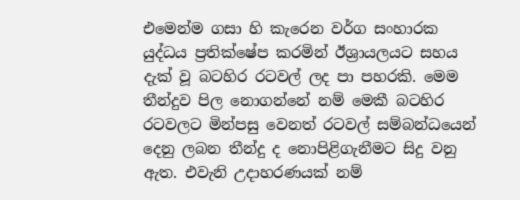එමෙන්ම ගසා හි කැරෙන වර්ග සංහාරක යුද්ධය ප්‍රතික්ෂේප කරමින් ඊශ්‍රායලයට සහය දැක් වූ බටහිර රටවල් ලද පා පහරකි. මෙම තීන්දුව පිල නොගන්නේ නම් මෙකී බටහිර රටවලට මින්පසු වෙනත් රටවල් සම්බන්ධයෙන් දෙනු ලබන තීන්දු ද නොපිළිගැනීමට සිදු වනු ඇත. එවැනි උදාහරණයක් නම්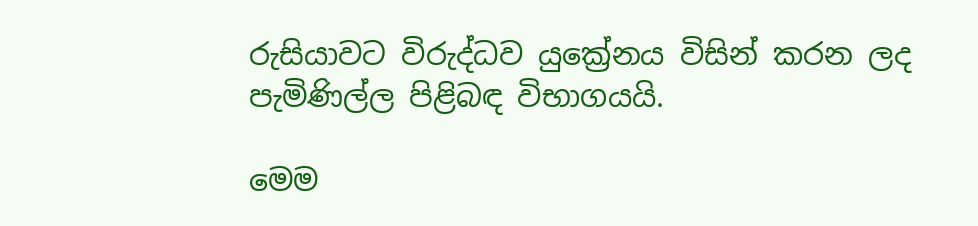රුසියාවට විරුද්ධව යුක්‍රේනය විසින් කරන ලද පැමිණිල්ල පිළිබඳ විභාගයයි.

මෙම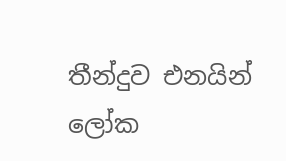තීන්දුව එනයින් ලෝක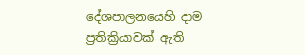දේශපාලනයෙහි දාම ප්‍රතික්‍රියාවක් ඇති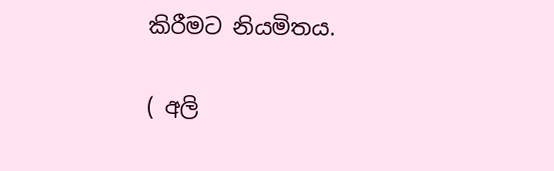කිරීමට නියමිතය.

( අලි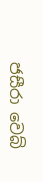ජසීරා වෙබ්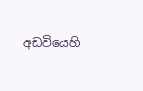අඩවියෙහි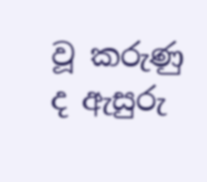වූ කරුණු ද ඇසුරු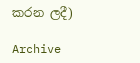කරන ලදී)

Archive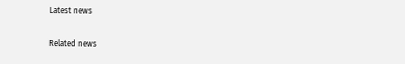Latest news

Related news